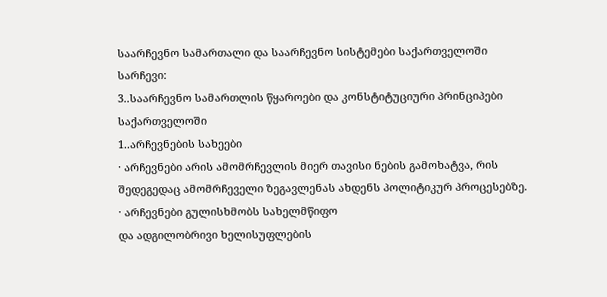საარჩევნო სამართალი და საარჩევნო სისტემები საქართველოში
სარჩევი:
3..საარჩევნო სამართლის წყაროები და კონსტიტუციური პრინციპები საქართველოში
1..არჩევნების სახეები
· არჩევნები არის ამომრჩევლის მიერ თავისი ნების გამოხატვა, რის
შედეგედაც ამომრჩეველი ზეგავლენას ახდენს პოლიტიკურ პროცესებზე.
· არჩევნები გულისხმობს სახელმწიფო
და ადგილობრივი ხელისუფლების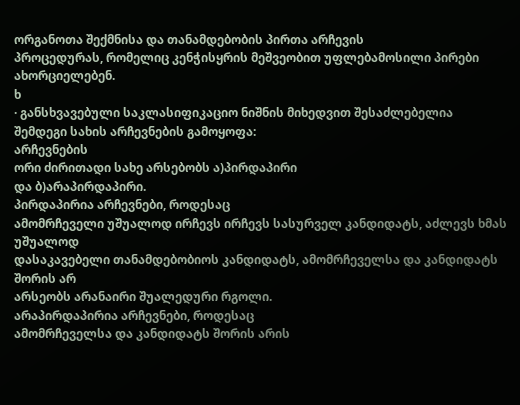ორგანოთა შექმნისა და თანამდებობის პირთა არჩევის
პროცედურას, რომელიც კენჭისყრის მეშვეობით უფლებამოსილი პირები
ახორციელებენ.
ხ
· განსხვავებული საკლასიფიკაციო ნიშნის მიხედვით შესაძლებელია
შემდეგი სახის არჩევნების გამოყოფა:
არჩევნების
ორი ძირითადი სახე არსებობს ა)პირდაპირი
და ბ)არაპირდაპირი.
პირდაპირია არჩევნები, როდესაც
ამომრჩეველი უშუალოდ ირჩევს ირჩევს სასურველ კანდიდატს, აძლევს ხმას უშუალოდ
დასაკავებელი თანამდებობიოს კანდიდატს, ამომრჩეველსა და კანდიდატს შორის არ
არსეობს არანაირი შუალედური რგოლი.
არაპირდაპირია არჩევნები, როდესაც
ამომრჩეველსა და კანდიდატს შორის არის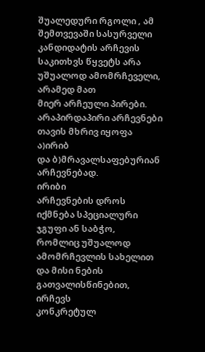შუალედური რგოლი , ამ შემთვევაში სასურველი
კანდიდატის არჩევის საკითხვს წყვეტს არა უშუალოდ ამომრჩეველი, არამედ მათ
მიერ არჩეული პირები.
არაპირდაპირი არჩევნები თავის მხრივ იყოფა ა)ირიბ
და ბ)მრავალსაფებურიან არჩევნებად.
ირიბი
არჩევნების დროს იქმნება სპეციალური ჯგუფი ან საბჭო,
რომლიც უშუალოდ ამომრჩევლის სახელით და მისი ნების გათვალისწინებით, ირჩევს
კონკრეტულ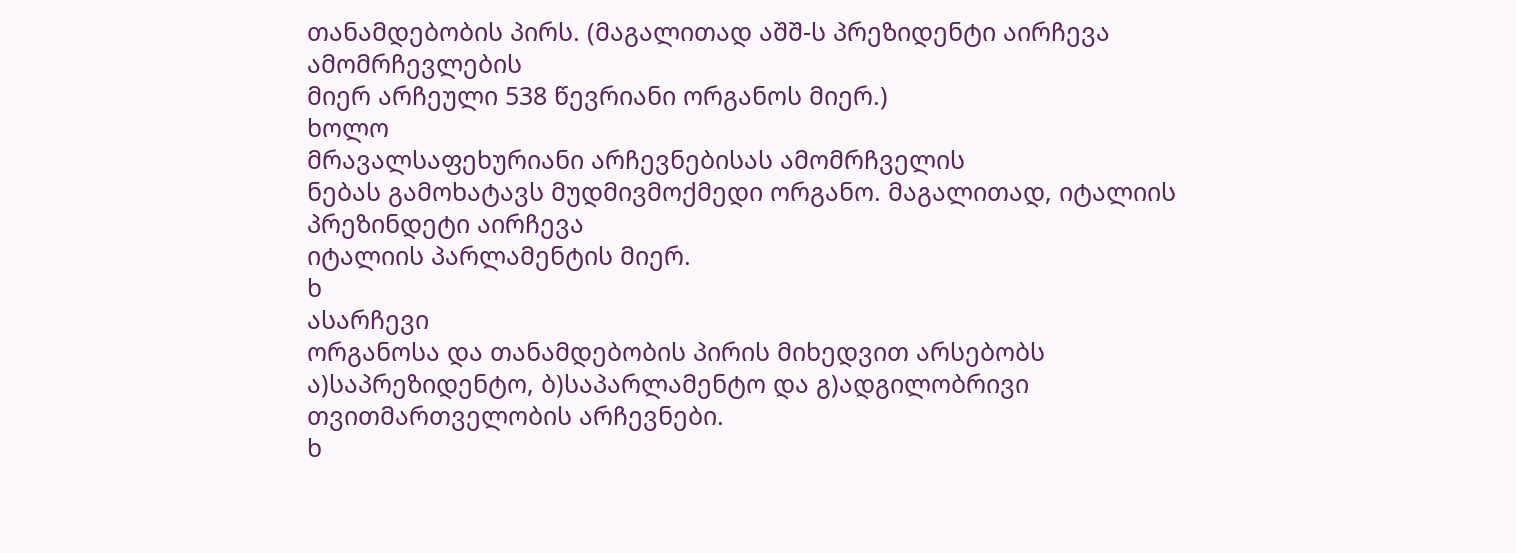თანამდებობის პირს. (მაგალითად აშშ-ს პრეზიდენტი აირჩევა ამომრჩევლების
მიერ არჩეული 538 წევრიანი ორგანოს მიერ.)
ხოლო
მრავალსაფეხურიანი არჩევნებისას ამომრჩველის
ნებას გამოხატავს მუდმივმოქმედი ორგანო. მაგალითად, იტალიის პრეზინდეტი აირჩევა
იტალიის პარლამენტის მიერ.
ხ
ასარჩევი
ორგანოსა და თანამდებობის პირის მიხედვით არსებობს
ა)საპრეზიდენტო, ბ)საპარლამენტო და გ)ადგილობრივი თვითმართველობის არჩევნები.
ხ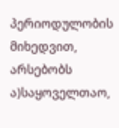პერიოდულობის
მიხედვით, არსებობს ა)საყოველთაო,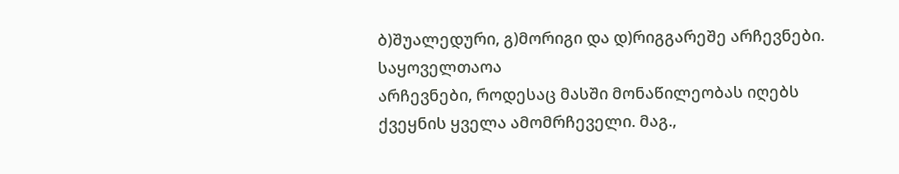ბ)შუალედური, გ)მორიგი და დ)რიგგარეშე არჩევნები.
საყოველთაოა
არჩევნები, როდესაც მასში მონაწილეობას იღებს
ქვეყნის ყველა ამომრჩეველი. მაგ.,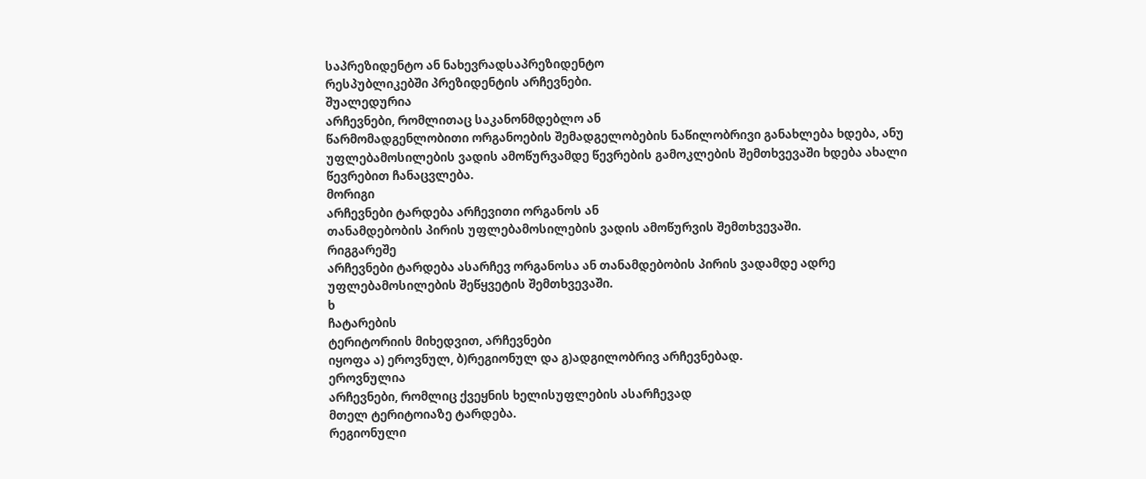საპრეზიდენტო ან ნახევრადსაპრეზიდენტო
რესპუბლიკებში პრეზიდენტის არჩევნები.
შუალედურია
არჩევნები, რომლითაც საკანონმდებლო ან
წარმომადგენლობითი ორგანოების შემადგელობების ნაწილობრივი განახლება ხდება, ანუ
უფლებამოსილების ვადის ამოწურვამდე წევრების გამოკლების შემთხვევაში ხდება ახალი
წევრებით ჩანაცვლება.
მორიგი
არჩევნები ტარდება არჩევითი ორგანოს ან
თანამდებობის პირის უფლებამოსილების ვადის ამოწურვის შემთხვევაში.
რიგგარეშე
არჩევნები ტარდება ასარჩევ ორგანოსა ან თანამდებობის პირის ვადამდე ადრე
უფლებამოსილების შეწყვეტის შემთხვევაში.
ხ
ჩატარების
ტერიტორიის მიხედვით, არჩევნები
იყოფა ა) ეროვნულ, ბ)რეგიონულ და გ)ადგილობრივ არჩევნებად.
ეროვნულია
არჩევნები, რომლიც ქვეყნის ხელისუფლების ასარჩევად
მთელ ტერიტოიაზე ტარდება.
რეგიონული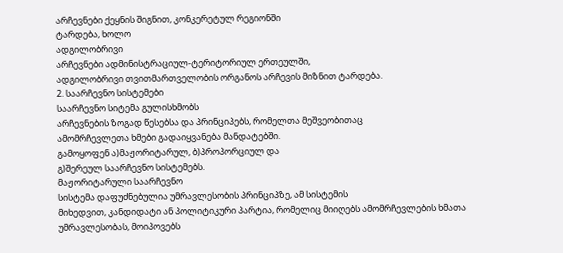არჩევნები ქეყნის შიგნით, კონკერეტულ რეგიონში
ტარდება, ხოლო
ადგილობრივი
არჩევნები ადმინისტრაციულ-ტერიტორიულ ერთეულში,
ადგილობრივი თვითმართველობის ორგანოს არჩევის მიზნით ტარდება.
2. საარჩევნო სისტემები
საარჩევნო სიტემა გულისხმობს
არჩევნების ზოგად წესებსა და პრინციპებს, რომელთა მეშვეობითაც
ამომრჩევლეთა ხმები გადაიყვანება მანდატებში.
გამოყოფენ ა)მაჟორიტარულ, ბ)პროპორციულ და
გ)შერეულ საარჩევნო სისტემებს.
მაჟორიტარული საარჩევნო
სისტემა დაფუძნებულია უმრავლესობის პრინციპზე, ამ სისტემის
მიხედვით, კანდიდატი ან პოლიტიკური პარტია, რომელიც მიიღებს ამომრჩევლების ხმათა
უმრავლესობას, მოიპოვებს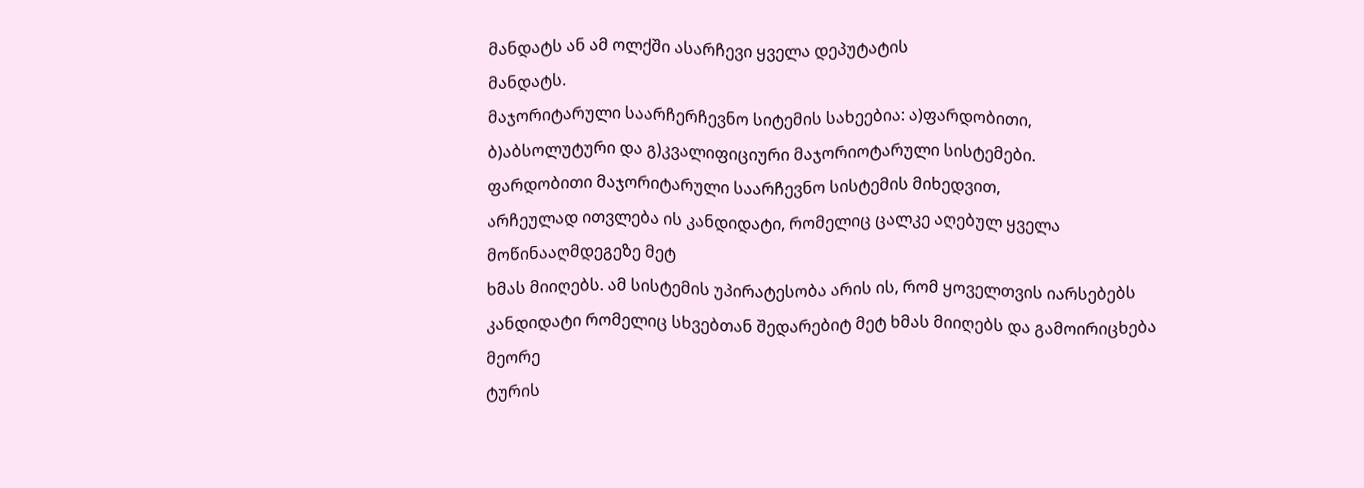მანდატს ან ამ ოლქში ასარჩევი ყველა დეპუტატის
მანდატს.
მაჯორიტარული საარჩერჩევნო სიტემის სახეებია: ა)ფარდობითი,
ბ)აბსოლუტური და გ)კვალიფიციური მაჯორიოტარული სისტემები.
ფარდობითი მაჯორიტარული საარჩევნო სისტემის მიხედვით,
არჩეულად ითვლება ის კანდიდატი, რომელიც ცალკე აღებულ ყველა მოწინააღმდეგეზე მეტ
ხმას მიიღებს. ამ სისტემის უპირატესობა არის ის, რომ ყოველთვის იარსებებს
კანდიდატი რომელიც სხვებთან შედარებიტ მეტ ხმას მიიღებს და გამოირიცხება მეორე
ტურის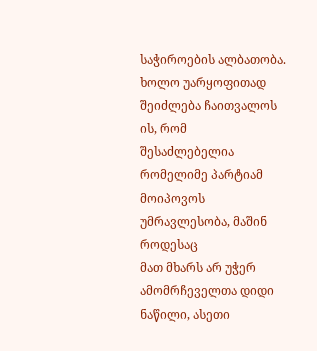საჭიროების ალბათობა. ხოლო უარყოფითად შეიძლება ჩაითვალოს ის, რომ
შესაძლებელია რომელიმე პარტიამ მოიპოვოს უმრავლესობა, მაშინ როდესაც
მათ მხარს არ უჭერ ამომრჩეველთა დიდი ნაწილი, ასეთი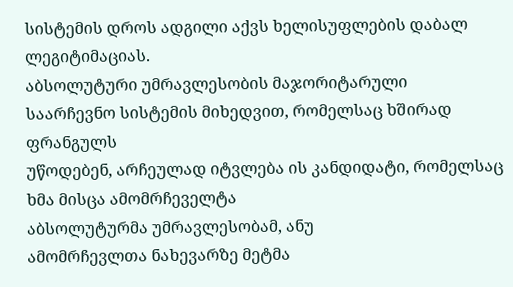სისტემის დროს ადგილი აქვს ხელისუფლების დაბალ ლეგიტიმაციას.
აბსოლუტური უმრავლესობის მაჯორიტარული
საარჩევნო სისტემის მიხედვით, რომელსაც ხშირად ფრანგულს
უწოდებენ, არჩეულად იტვლება ის კანდიდატი, რომელსაც ხმა მისცა ამომრჩეველტა
აბსოლუტურმა უმრავლესობამ, ანუ
ამომრჩევლთა ნახევარზე მეტმა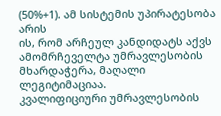(50%+1). ამ სისტემის უპირატესობა არის
ის, რომ არჩეულ კანდიდატს აქვს ამომრჩეველტა უმრავლესობის მხარდაჭერა, მაღალი ლეგიტიმაციაა.
კვალიფიციური უმრავლესობის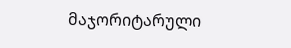მაჯორიტარული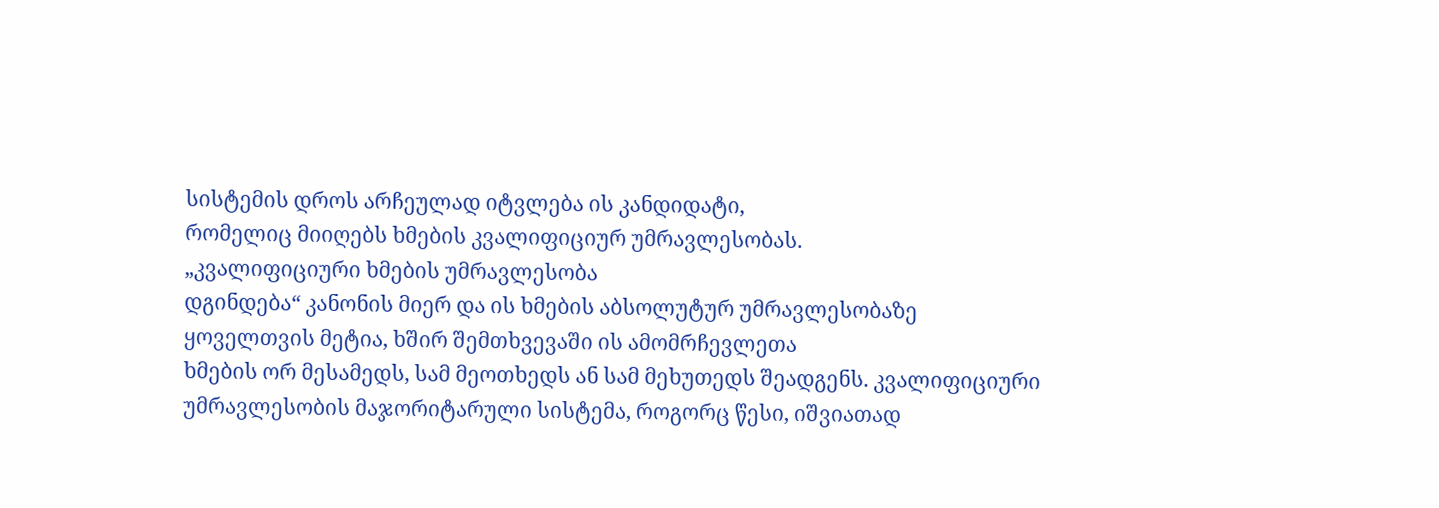სისტემის დროს არჩეულად იტვლება ის კანდიდატი,
რომელიც მიიღებს ხმების კვალიფიციურ უმრავლესობას.
„კვალიფიციური ხმების უმრავლესობა
დგინდება“ კანონის მიერ და ის ხმების აბსოლუტურ უმრავლესობაზე
ყოველთვის მეტია, ხშირ შემთხვევაში ის ამომრჩევლეთა
ხმების ორ მესამედს, სამ მეოთხედს ან სამ მეხუთედს შეადგენს. კვალიფიციური
უმრავლესობის მაჯორიტარული სისტემა, როგორც წესი, იშვიათად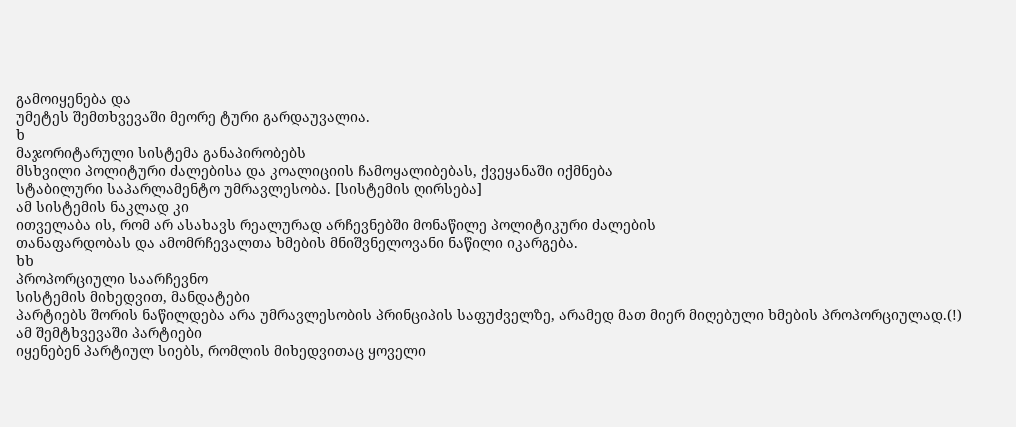გამოიყენება და
უმეტეს შემთხვევაში მეორე ტური გარდაუვალია.
ხ
მაჯორიტარული სისტემა განაპირობებს
მსხვილი პოლიტური ძალებისა და კოალიციის ჩამოყალიბებას, ქვეყანაში იქმნება
სტაბილური საპარლამენტო უმრავლესობა. [სისტემის ღირსება]
ამ სისტემის ნაკლად კი
ითველაბა ის, რომ არ ასახავს რეალურად არჩევნებში მონაწილე პოლიტიკური ძალების
თანაფარდობას და ამომრჩევალთა ხმების მნიშვნელოვანი ნაწილი იკარგება.
ხხ
პროპორციული საარჩევნო
სისტემის მიხედვით, მანდატები
პარტიებს შორის ნაწილდება არა უმრავლესობის პრინციპის საფუძველზე, არამედ მათ მიერ მიღებული ხმების პროპორციულად.(!)
ამ შემტხვევაში პარტიები
იყენებენ პარტიულ სიებს, რომლის მიხედვითაც ყოველი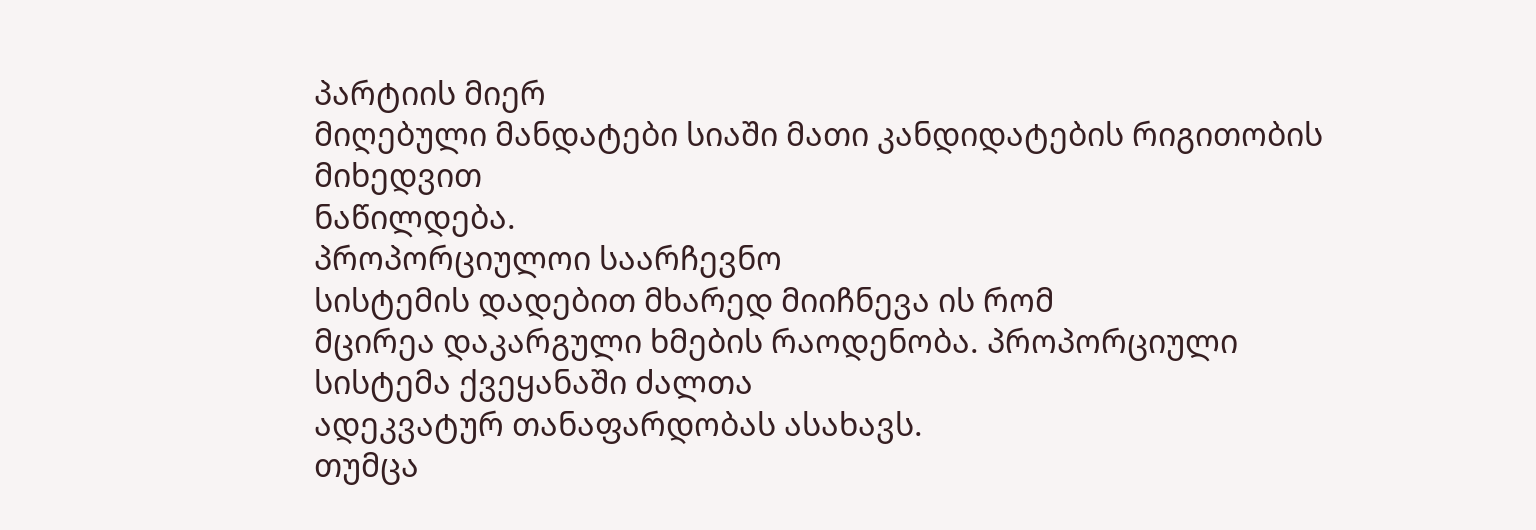პარტიის მიერ
მიღებული მანდატები სიაში მათი კანდიდატების რიგითობის მიხედვით
ნაწილდება.
პროპორციულოი საარჩევნო
სისტემის დადებით მხარედ მიიჩნევა ის რომ
მცირეა დაკარგული ხმების რაოდენობა. პროპორციული სისტემა ქვეყანაში ძალთა
ადეკვატურ თანაფარდობას ასახავს.
თუმცა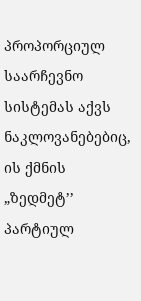პროპორციულ
საარჩევნო სისტემას აქვს ნაკლოვანებებიც, ის ქმნის
„ზედმეტ’’ პარტიულ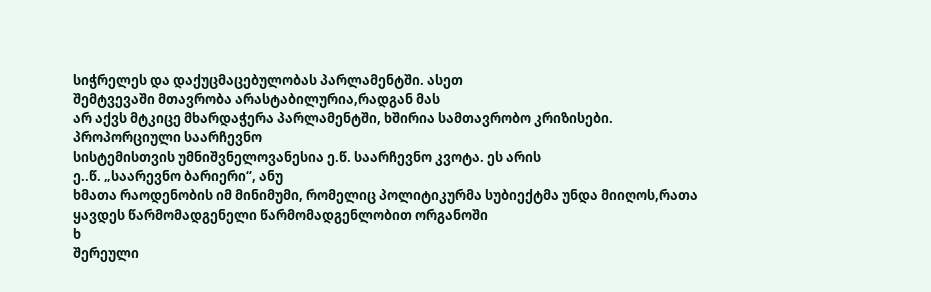სიჭრელეს და დაქუცმაცებულობას პარლამენტში. ასეთ
შემტვევაში მთავრობა არასტაბილურია,რადგან მას
არ აქვს მტკიცე მხარდაჭერა პარლამენტში, ხშირია სამთავრობო კრიზისები.
პროპორციული საარჩევნო
სისტემისთვის უმნიშვნელოვანესია ე.წ. საარჩევნო კვოტა. ეს არის
ე..წ. „საარევნო ბარიერი“, ანუ
ხმათა რაოდენობის იმ მინიმუმი, რომელიც პოლიტიკურმა სუბიექტმა უნდა მიიღოს,რათა
ყავდეს წარმომადგენელი წარმომადგენლობით ორგანოში
ხ
შერეული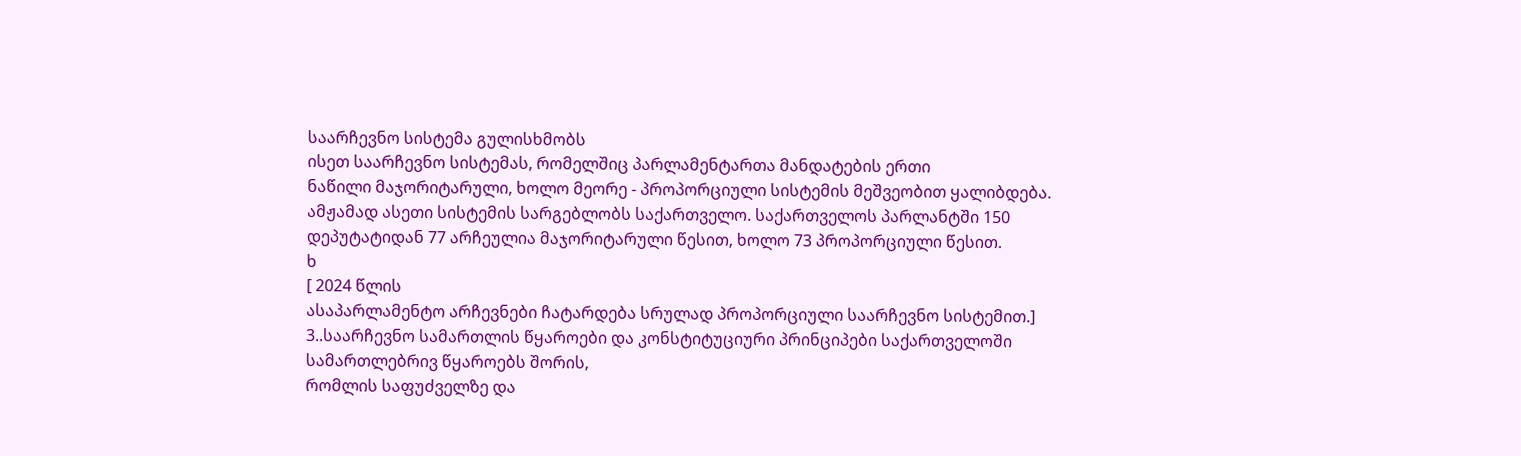საარჩევნო სისტემა გულისხმობს
ისეთ საარჩევნო სისტემას, რომელშიც პარლამენტართა მანდატების ერთი
ნაწილი მაჯორიტარული, ხოლო მეორე - პროპორციული სისტემის მეშვეობით ყალიბდება.
ამჟამად ასეთი სისტემის სარგებლობს საქართველო. საქართველოს პარლანტში 150
დეპუტატიდან 77 არჩეულია მაჯორიტარული წესით, ხოლო 73 პროპორციული წესით.
ხ
[ 2024 წლის
ასაპარლამენტო არჩევნები ჩატარდება სრულად პროპორციული საარჩევნო სისტემით.]
3..საარჩევნო სამართლის წყაროები და კონსტიტუციური პრინციპები საქართველოში
სამართლებრივ წყაროებს შორის,
რომლის საფუძველზე და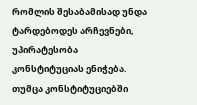რომლის შესაბამისად უნდა ტარდებოდეს არჩევნები,
უპირატესობა კონსტიტუციას ენიჭება.
თუმცა კონსტიტუციებში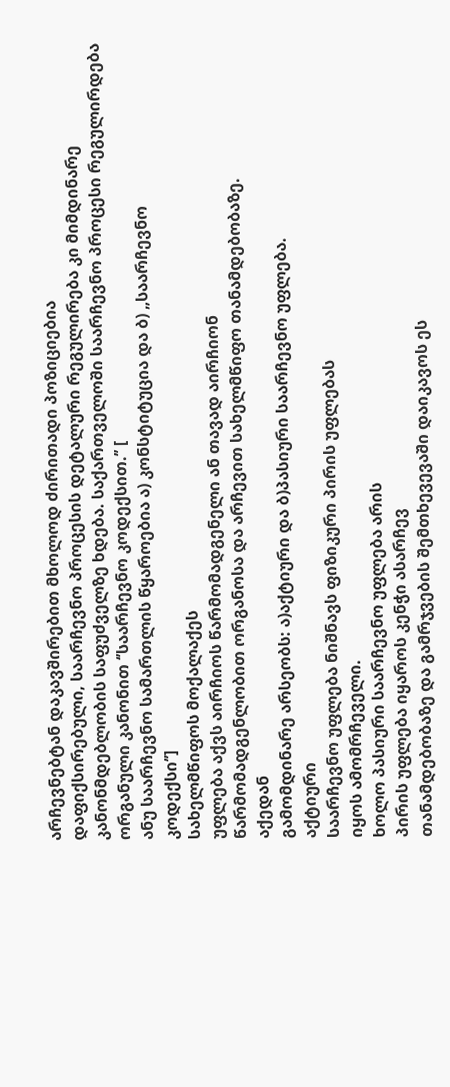არჩევნებტან დაკავშირებით მხოლოდ ძირითადი პოზიციებია
დაფიქსირებული, საარჩევნო პროცესის დეტალური რეგულირება კი მიმდინარე
კანონმდებლობის საფუძველზე ხდება. საქართველოში საარჩევნო პროცესი რეგულირდება
ორგანული კანონით ‘’საარჩევნო კოდექსით.’’ [
ანუ საარჩევნო სამართლის წყაროებია ა) კონსტიტუცია და ბ) „საარჩევნო
კოდექსი’’]
სახელმწიფოს მოქალაქეს
უფლება აქვს აირჩიოს წარმომადგენელი ან თავად აირჩიონ
წარმომადგენლობით ორგანოსა და არჩევით სახელმწიფო თანამდებობაზე.
აქედან
გამომდინარე არსეობს: ა)აქტიური და ბ)პასიური საარჩევნო უფლება.
აქტიური
საარჩევნო უფლება ნიშნავს ფიზიკური პირის უფლებას
იყოს ამომრჩეველი.
ხოლო პასიური საარჩევნო უფლება არის
პირის უფლება იყაროს კენჭი ასარჩევ
თანამდებობაზე და გამრჯვების შემთხევევაში დაიკავოს ეს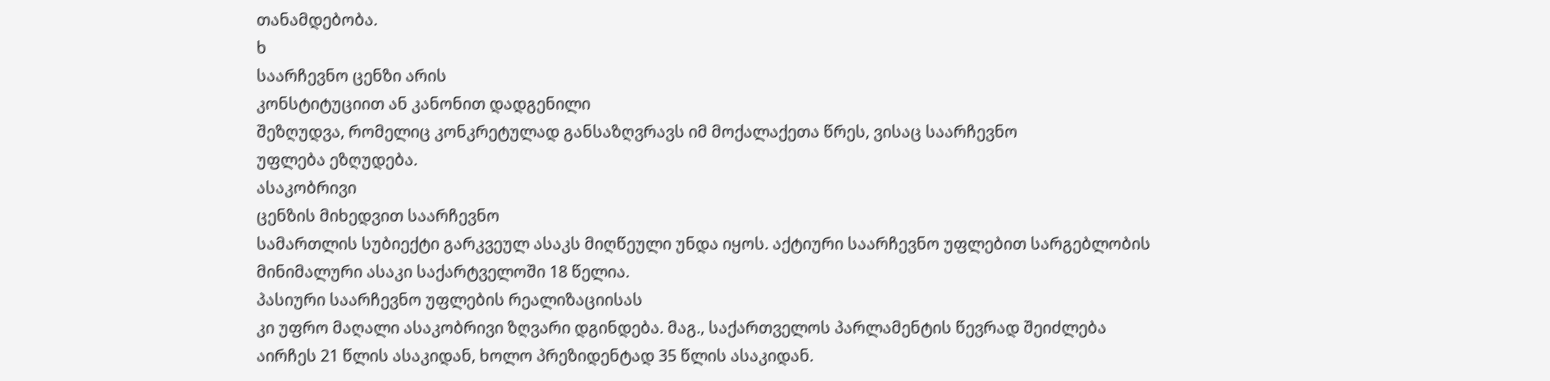თანამდებობა.
ხ
საარჩევნო ცენზი არის
კონსტიტუციით ან კანონით დადგენილი
შეზღუდვა, რომელიც კონკრეტულად განსაზღვრავს იმ მოქალაქეთა წრეს, ვისაც საარჩევნო
უფლება ეზღუდება.
ასაკობრივი
ცენზის მიხედვით საარჩევნო
სამართლის სუბიექტი გარკვეულ ასაკს მიღწეული უნდა იყოს. აქტიური საარჩევნო უფლებით სარგებლობის
მინიმალური ასაკი საქარტველოში 18 წელია.
პასიური საარჩევნო უფლების რეალიზაციისას
კი უფრო მაღალი ასაკობრივი ზღვარი დგინდება. მაგ., საქართველოს პარლამენტის წევრად შეიძლება
აირჩეს 21 წლის ასაკიდან, ხოლო პრეზიდენტად 35 წლის ასაკიდან.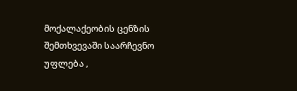მოქალაქეობის ცენზის შემთხვევაში საარჩევნო
უფლება ,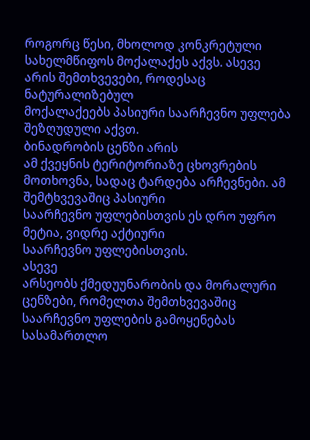როგორც წესი, მხოლოდ კონკრეტული სახელმწიფოს მოქალაქეს აქვს. ასევე
არის შემთხვევები, როდესაც ნატურალიზებულ
მოქალაქეებს პასიური საარჩევნო უფლება შეზღუდული აქვთ.
ბინადრობის ცენზი არის
ამ ქვეყნის ტერიტორიაზე ცხოვრების მოთხოვნა, სადაც ტარდება არჩევნები. ამ
შემტხვევაშიც პასიური
საარჩევნო უფლებისთვის ეს დრო უფრო მეტია, ვიდრე აქტიური
საარჩევნო უფლებისთვის.
ასევე
არსეობს ქმედუუნარობის და მორალური
ცენზები, რომელთა შემთხვევაშიც საარჩევნო უფლების გამოყენებას
სასამართლო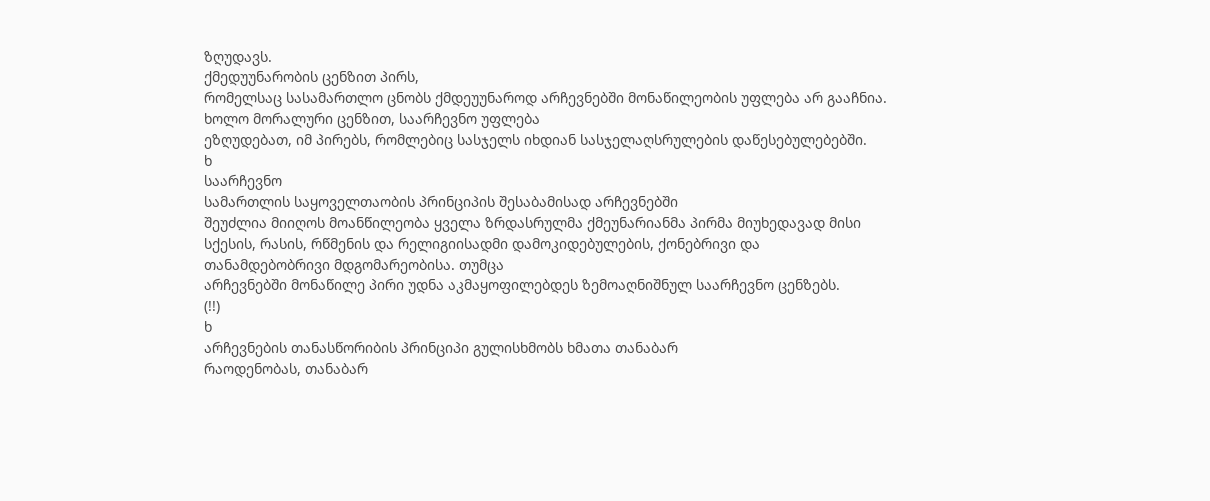ზღუდავს.
ქმედუუნარობის ცენზით პირს,
რომელსაც სასამართლო ცნობს ქმდეუუნაროდ არჩევნებში მონაწილეობის უფლება არ გააჩნია.
ხოლო მორალური ცენზით, საარჩევნო უფლება
ეზღუდებათ, იმ პირებს, რომლებიც სასჯელს იხდიან სასჯელაღსრულების დაწესებულებებში.
ხ
საარჩევნო
სამართლის საყოველთაობის პრინციპის შესაბამისად არჩევნებში
შეუძლია მიიღოს მოანწილეობა ყველა ზრდასრულმა ქმეუნარიანმა პირმა მიუხედავად მისი
სქესის, რასის, რწმენის და რელიგიისადმი დამოკიდებულების, ქონებრივი და
თანამდებობრივი მდგომარეობისა. თუმცა
არჩევნებში მონაწილე პირი უდნა აკმაყოფილებდეს ზემოაღნიშნულ საარჩევნო ცენზებს.
(!!)
ხ
არჩევნების თანასწორიბის პრინციპი გულისხმობს ხმათა თანაბარ
რაოდენობას, თანაბარ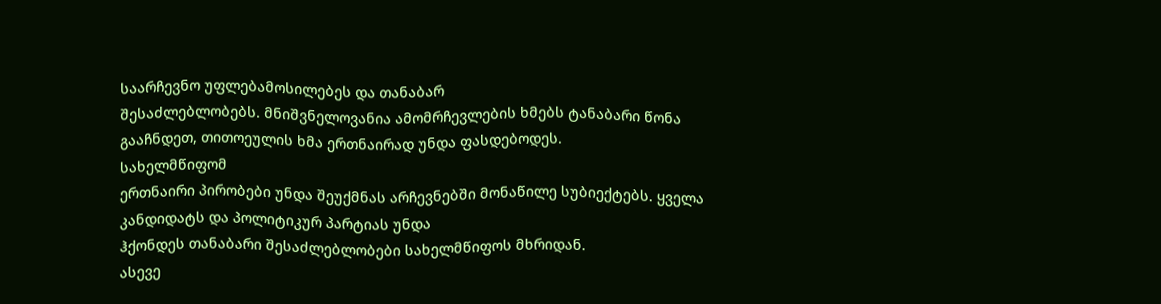საარჩევნო უფლებამოსილებეს და თანაბარ
შესაძლებლობებს. მნიშვნელოვანია ამომრჩევლების ხმებს ტანაბარი წონა
გააჩნდეთ, თითოეულის ხმა ერთნაირად უნდა ფასდებოდეს.
სახელმწიფომ
ერთნაირი პირობები უნდა შეუქმნას არჩევნებში მონაწილე სუბიექტებს. ყველა კანდიდატს და პოლიტიკურ პარტიას უნდა
ჰქონდეს თანაბარი შესაძლებლობები სახელმწიფოს მხრიდან.
ასევე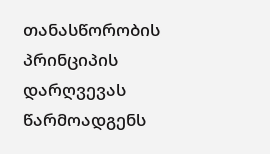თანასწორობის პრინციპის დარღვევას წარმოადგენს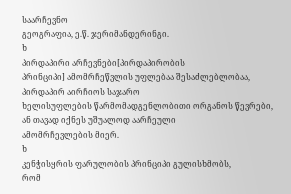საარჩევნო
გეოგრაფია, ე.წ. ჯერიმანდერინგი.
ხ
პირდაპირი არჩევნები[პირდაპირობის
პრინციპი] ამომრჩეწვლის უფლებაა შესაძლებლობაა, პირდაპირ აირჩიოს საჯარო
ხელისუფლების წარმომადგენლობითი ორგანოს წევრები, ან თავად იქნეს უშუალოდ აარჩეული
ამომრჩევლების მიერ.
ხ
კენჭისყრის ფარულობის პრინციპი გულისხმობს,
რომ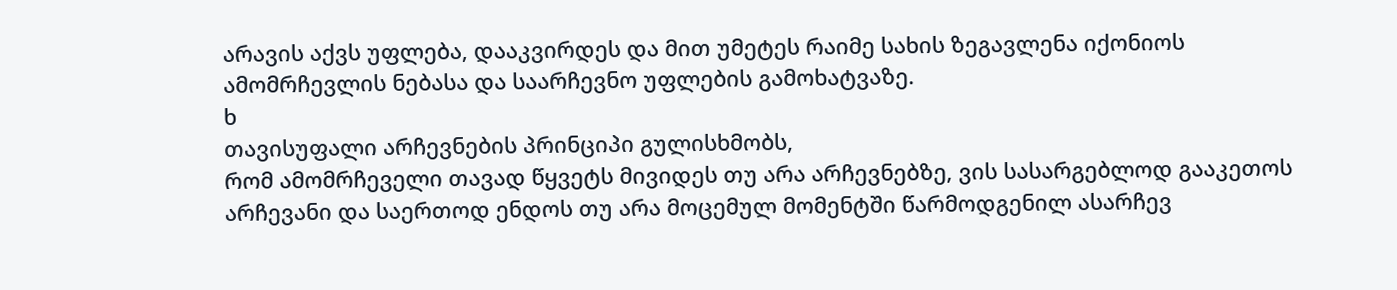არავის აქვს უფლება, დააკვირდეს და მით უმეტეს რაიმე სახის ზეგავლენა იქონიოს
ამომრჩევლის ნებასა და საარჩევნო უფლების გამოხატვაზე.
ხ
თავისუფალი არჩევნების პრინციპი გულისხმობს,
რომ ამომრჩეველი თავად წყვეტს მივიდეს თუ არა არჩევნებზე, ვის სასარგებლოდ გააკეთოს
არჩევანი და საერთოდ ენდოს თუ არა მოცემულ მომენტში წარმოდგენილ ასარჩევ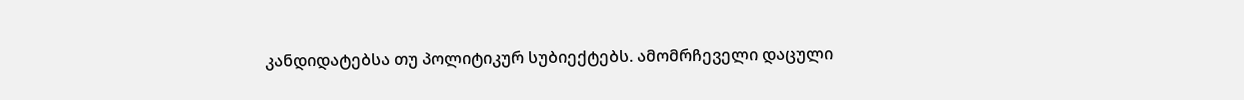კანდიდატებსა თუ პოლიტიკურ სუბიექტებს. ამომრჩეველი დაცული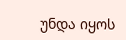უნდა იყოს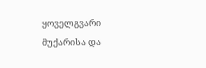ყოველგვარი
მუქარისა და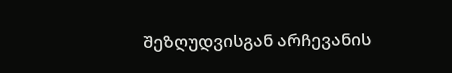შეზღუდვისგან არჩევანის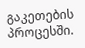გაკეთების პროცესში.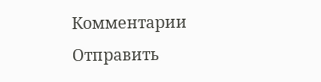Комментарии
Отправить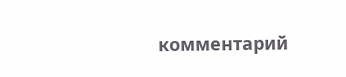комментарий